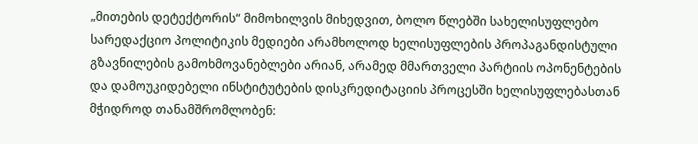„მითების დეტექტორის“ მიმოხილვის მიხედვით, ბოლო წლებში სახელისუფლებო სარედაქციო პოლიტიკის მედიები არამხოლოდ ხელისუფლების პროპაგანდისტული გზავნილების გამოხმოვანებლები არიან, არამედ მმართველი პარტიის ოპონენტების და დამოუკიდებელი ინსტიტუტების დისკრედიტაციის პროცესში ხელისუფლებასთან მჭიდროდ თანამშრომლობენ: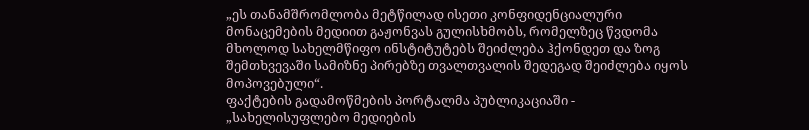„ეს თანამშრომლობა მეტწილად ისეთი კონფიდენციალური მონაცემების მედიით გაჟონვას გულისხმობს, რომელზეც წვდომა მხოლოდ სახელმწიფო ინსტიტუტებს შეიძლება ჰქონდეთ და ზოგ შემთხვევაში სამიზნე პირებზე თვალთვალის შედეგად შეიძლება იყოს მოპოვებული“.
ფაქტების გადამოწმების პორტალმა პუბლიკაციაში - „სახელისუფლებო მედიების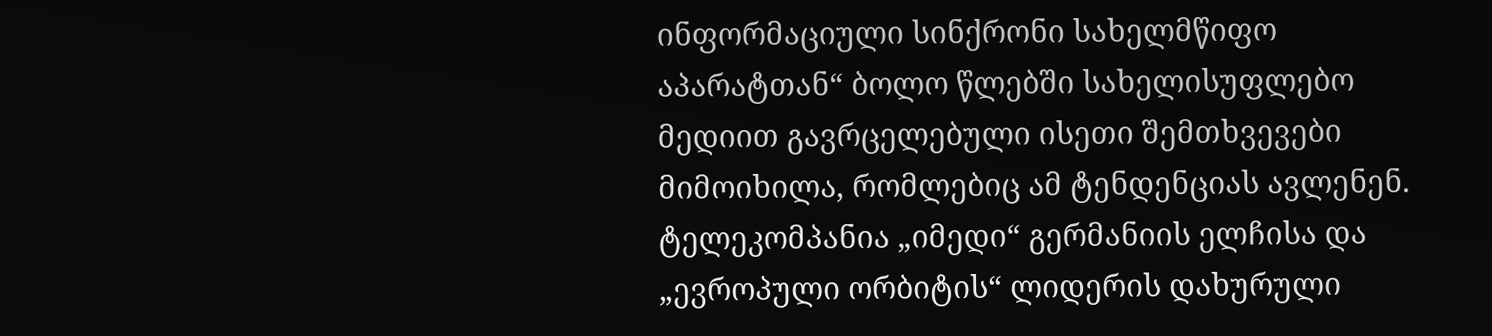ინფორმაციული სინქრონი სახელმწიფო აპარატთან“ ბოლო წლებში სახელისუფლებო მედიით გავრცელებული ისეთი შემთხვევები მიმოიხილა, რომლებიც ამ ტენდენციას ავლენენ.
ტელეკომპანია „იმედი“ გერმანიის ელჩისა და „ევროპული ორბიტის“ ლიდერის დახურული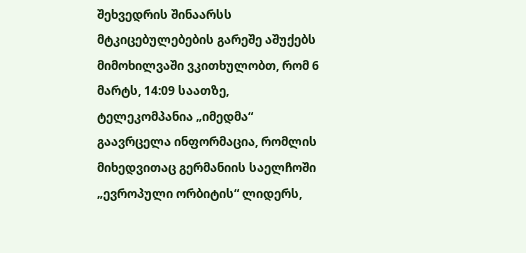შეხვედრის შინაარსს მტკიცებულებების გარეშე აშუქებს
მიმოხილვაში ვკითხულობთ, რომ 6 მარტს, 14:09 საათზე, ტელეკომპანია „იმედმა“ გაავრცელა ინფორმაცია, რომლის მიხედვითაც გერმანიის საელჩოში „ევროპული ორბიტის“ ლიდერს,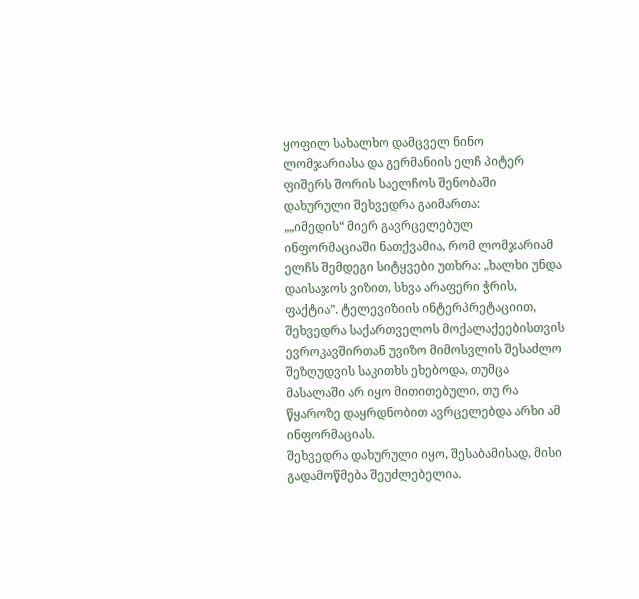ყოფილ სახალხო დამცველ ნინო ლომჯარიასა და გერმანიის ელჩ პიტერ ფიშერს შორის საელჩოს შენობაში დახურული შეხვედრა გაიმართა:
„„იმედის“ მიერ გავრცელებულ ინფორმაციაში ნათქვამია, რომ ლომჯარიამ ელჩს შემდეგი სიტყვები უთხრა: „ხალხი უნდა დაისაჯოს ვიზით, სხვა არაფერი ჭრის, ფაქტია”. ტელევიზიის ინტერპრეტაციით, შეხვედრა საქართველოს მოქალაქეებისთვის ევროკავშირთან უვიზო მიმოსვლის შესაძლო შეზღუდვის საკითხს ეხებოდა, თუმცა მასალაში არ იყო მითითებული, თუ რა წყაროზე დაყრდნობით ავრცელებდა არხი ამ ინფორმაციას.
შეხვედრა დახურული იყო, შესაბამისად, მისი გადამოწმება შეუძლებელია.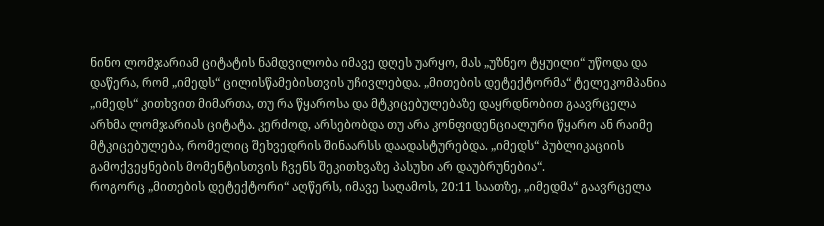ნინო ლომჯარიამ ციტატის ნამდვილობა იმავე დღეს უარყო, მას „უზნეო ტყუილი“ უწოდა და დაწერა, რომ „იმედს“ ცილისწამებისთვის უჩივლებდა. „მითების დეტექტორმა“ ტელეკომპანია „იმედს“ კითხვით მიმართა, თუ რა წყაროსა და მტკიცებულებაზე დაყრდნობით გაავრცელა არხმა ლომჯარიას ციტატა. კერძოდ, არსებობდა თუ არა კონფიდენციალური წყარო ან რაიმე მტკიცებულება, რომელიც შეხვედრის შინაარსს დაადასტურებდა. „იმედს“ პუბლიკაციის გამოქვეყნების მომენტისთვის ჩვენს შეკითხვაზე პასუხი არ დაუბრუნებია“.
როგორც „მითების დეტექტორი“ აღწერს, იმავე საღამოს, 20:11 საათზე, „იმედმა“ გაავრცელა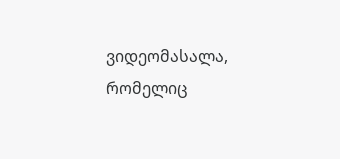ვიდეომასალა, რომელიც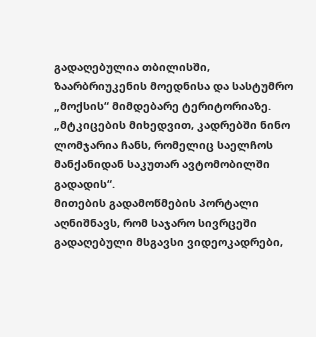გადაღებულია თბილისში, ზაარბრიუკენის მოედნისა და სასტუმრო „მოქსის“ მიმდებარე ტერიტორიაზე. „მტკიცების მიხედვით, კადრებში ნინო ლომჯარია ჩანს, რომელიც საელჩოს მანქანიდან საკუთარ ავტომობილში გადადის“.
მითების გადამოწმების პორტალი აღნიშნავს, რომ საჯარო სივრცეში გადაღებული მსგავსი ვიდეოკადრები,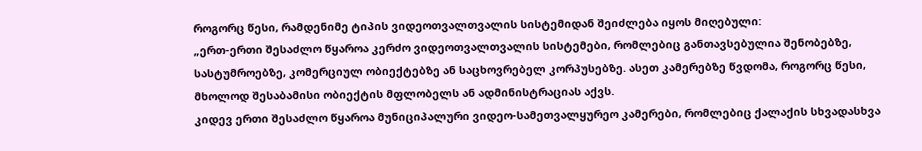როგორც წესი, რამდენიმე ტიპის ვიდეოთვალთვალის სისტემიდან შეიძლება იყოს მიღებული:
„ერთ-ერთი შესაძლო წყაროა კერძო ვიდეოთვალთვალის სისტემები, რომლებიც განთავსებულია შენობებზე, სასტუმროებზე, კომერციულ ობიექტებზე ან საცხოვრებელ კორპუსებზე. ასეთ კამერებზე წვდომა, როგორც წესი, მხოლოდ შესაბამისი ობიექტის მფლობელს ან ადმინისტრაციას აქვს.
კიდევ ერთი შესაძლო წყაროა მუნიციპალური ვიდეო-სამეთვალყურეო კამერები, რომლებიც ქალაქის სხვადასხვა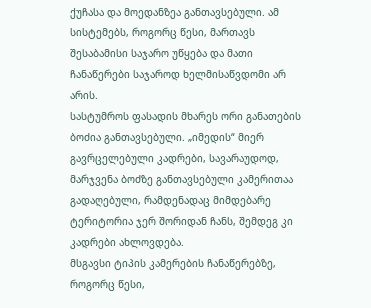ქუჩასა და მოედანზეა განთავსებული. ამ სისტემებს, როგორც წესი, მართავს შესაბამისი საჯარო უწყება და მათი ჩანაწერები საჯაროდ ხელმისაწვდომი არ არის.
სასტუმროს ფასადის მხარეს ორი განათების ბოძია განთავსებული. „იმედის“ მიერ გავრცელებული კადრები, სავარაუდოდ, მარჯვენა ბოძზე განთავსებული კამერითაა გადაღებული, რამდენადაც მიმდებარე ტერიტორია ჯერ შორიდან ჩანს, შემდეგ კი კადრები ახლოვდება.
მსგავსი ტიპის კამერების ჩანაწერებზე, როგორც წესი,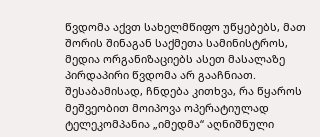წვდომა აქვთ სახელმწიფო უწყებებს, მათ შორის შინაგან საქმეთა სამინისტროს, მედია ორგანიზაციებს ასეთ მასალაზე პირდაპირი წვდომა არ გააჩნიათ. შესაბამისად, ჩნდება კითხვა, რა წყაროს მეშვეობით მოიპოვა ოპერატიულად ტელეკომპანია „იმედმა“ აღნიშნული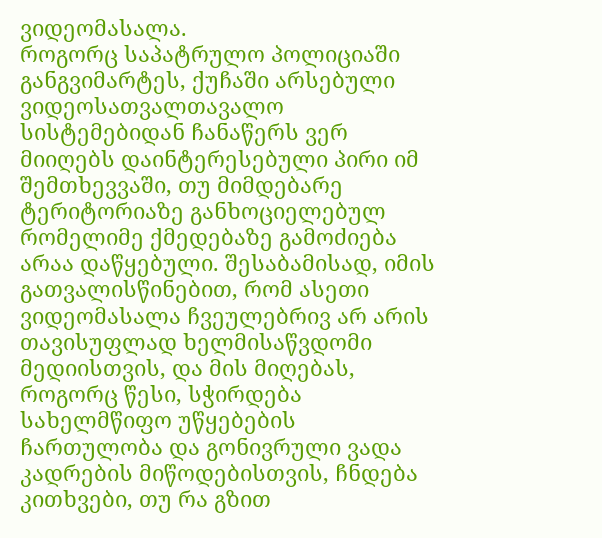ვიდეომასალა.
როგორც საპატრულო პოლიციაში განგვიმარტეს, ქუჩაში არსებული ვიდეოსათვალთავალო სისტემებიდან ჩანაწერს ვერ მიიღებს დაინტერესებული პირი იმ შემთხევვაში, თუ მიმდებარე ტერიტორიაზე განხოციელებულ რომელიმე ქმედებაზე გამოძიება არაა დაწყებული. შესაბამისად, იმის გათვალისწინებით, რომ ასეთი ვიდეომასალა ჩვეულებრივ არ არის თავისუფლად ხელმისაწვდომი მედიისთვის, და მის მიღებას, როგორც წესი, სჭირდება სახელმწიფო უწყებების ჩართულობა და გონივრული ვადა კადრების მიწოდებისთვის, ჩნდება კითხვები, თუ რა გზით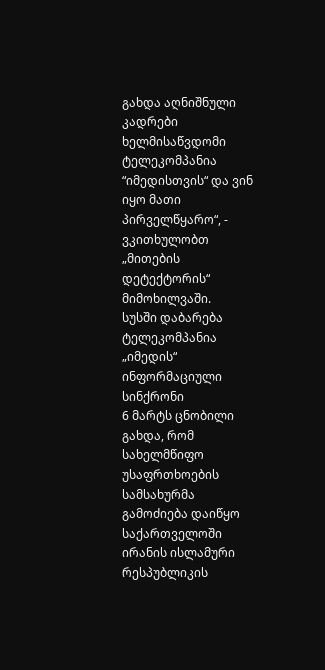გახდა აღნიშნული კადრები ხელმისაწვდომი ტელეკომპანია “იმედისთვის“ და ვინ იყო მათი პირველწყარო“, - ვკითხულობთ „მითების დეტექტორის“ მიმოხილვაში.
სუსში დაბარება ტელეკომპანია „იმედის“ ინფორმაციული სინქრონი
6 მარტს ცნობილი გახდა, რომ სახელმწიფო უსაფრთხოების სამსახურმა გამოძიება დაიწყო საქართველოში ირანის ისლამური რესპუბლიკის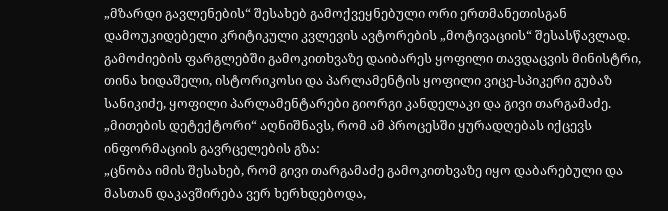„მზარდი გავლენების“ შესახებ გამოქვეყნებული ორი ერთმანეთისგან დამოუკიდებელი კრიტიკული კვლევის ავტორების „მოტივაციის“ შესასწავლად. გამოძიების ფარგლებში გამოკითხვაზე დაიბარეს ყოფილი თავდაცვის მინისტრი, თინა ხიდაშელი, ისტორიკოსი და პარლამენტის ყოფილი ვიცე-სპიკერი გუბაზ სანიკიძე, ყოფილი პარლამენტარები გიორგი კანდელაკი და გივი თარგამაძე.
„მითების დეტექტორი“ აღნიშნავს, რომ ამ პროცესში ყურადღებას იქცევს ინფორმაციის გავრცელების გზა:
„ცნობა იმის შესახებ, რომ გივი თარგამაძე გამოკითხვაზე იყო დაბარებული და მასთან დაკავშირება ვერ ხერხდებოდა,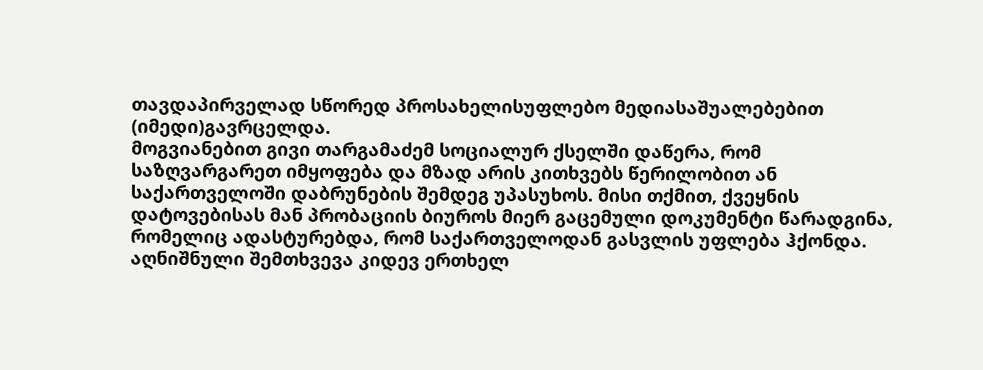თავდაპირველად სწორედ პროსახელისუფლებო მედიასაშუალებებით (იმედი)გავრცელდა.
მოგვიანებით გივი თარგამაძემ სოციალურ ქსელში დაწერა, რომ საზღვარგარეთ იმყოფება და მზად არის კითხვებს წერილობით ან საქართველოში დაბრუნების შემდეგ უპასუხოს. მისი თქმით, ქვეყნის დატოვებისას მან პრობაციის ბიუროს მიერ გაცემული დოკუმენტი წარადგინა, რომელიც ადასტურებდა, რომ საქართველოდან გასვლის უფლება ჰქონდა.
აღნიშნული შემთხვევა კიდევ ერთხელ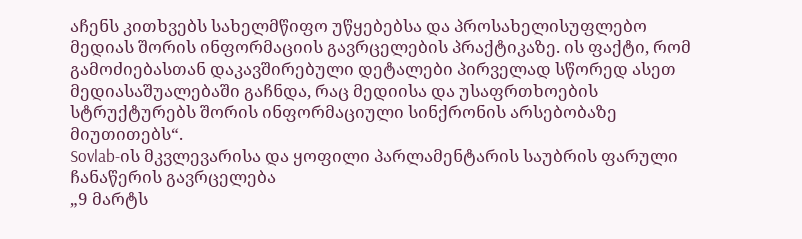აჩენს კითხვებს სახელმწიფო უწყებებსა და პროსახელისუფლებო მედიას შორის ინფორმაციის გავრცელების პრაქტიკაზე. ის ფაქტი, რომ გამოძიებასთან დაკავშირებული დეტალები პირველად სწორედ ასეთ მედიასაშუალებაში გაჩნდა, რაც მედიისა და უსაფრთხოების სტრუქტურებს შორის ინფორმაციული სინქრონის არსებობაზე მიუთითებს“.
Sovlab-ის მკვლევარისა და ყოფილი პარლამენტარის საუბრის ფარული ჩანაწერის გავრცელება
„9 მარტს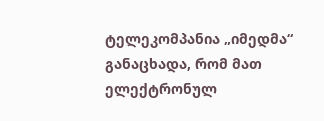ტელეკომპანია „იმედმა“ განაცხადა, რომ მათ ელექტრონულ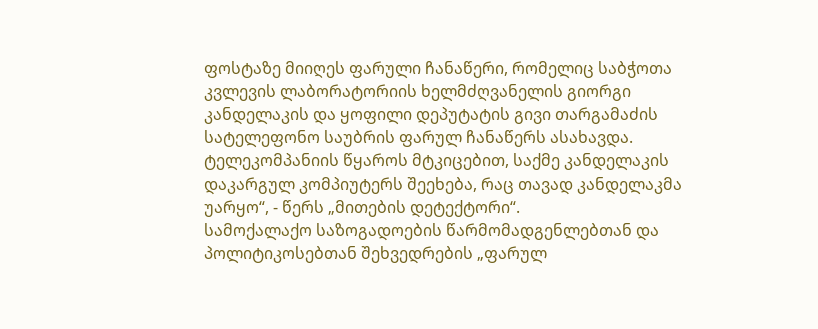ფოსტაზე მიიღეს ფარული ჩანაწერი, რომელიც საბჭოთა კვლევის ლაბორატორიის ხელმძღვანელის გიორგი კანდელაკის და ყოფილი დეპუტატის გივი თარგამაძის სატელეფონო საუბრის ფარულ ჩანაწერს ასახავდა. ტელეკომპანიის წყაროს მტკიცებით, საქმე კანდელაკის დაკარგულ კომპიუტერს შეეხება, რაც თავად კანდელაკმა უარყო“, - წერს „მითების დეტექტორი“.
სამოქალაქო საზოგადოების წარმომადგენლებთან და პოლიტიკოსებთან შეხვედრების „ფარულ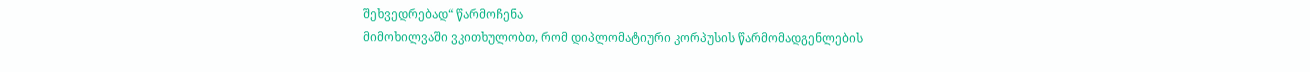შეხვედრებად“ წარმოჩენა
მიმოხილვაში ვკითხულობთ, რომ დიპლომატიური კორპუსის წარმომადგენლების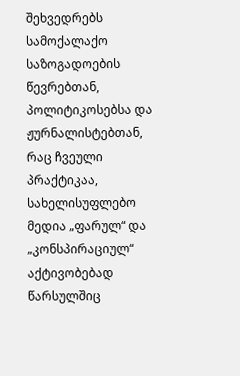შეხვედრებს სამოქალაქო საზოგადოების წევრებთან, პოლიტიკოსებსა და ჟურნალისტებთან, რაც ჩვეული პრაქტიკაა, სახელისუფლებო მედია „ფარულ“ და „კონსპირაციულ“ აქტივობებად წარსულშიც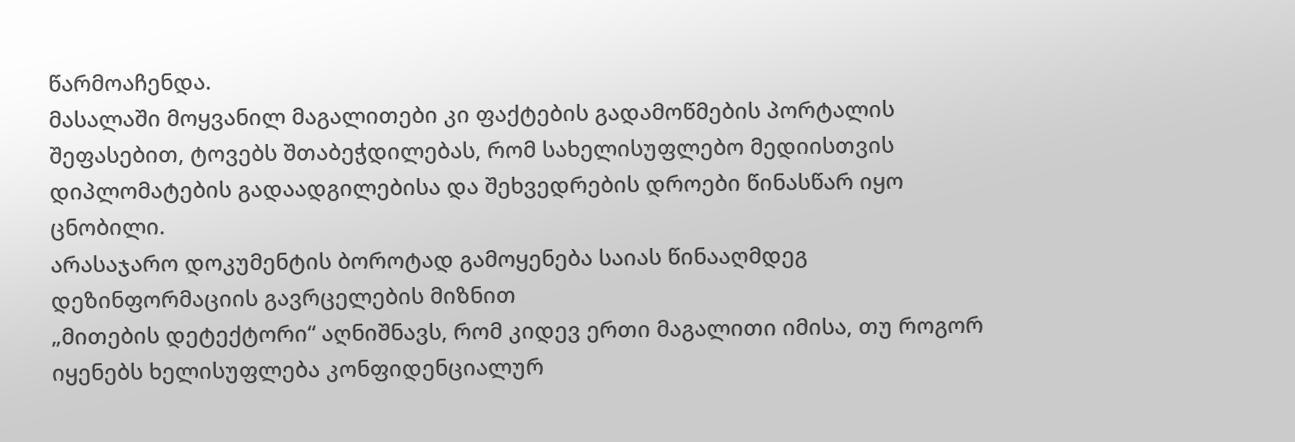წარმოაჩენდა.
მასალაში მოყვანილ მაგალითები კი ფაქტების გადამოწმების პორტალის შეფასებით, ტოვებს შთაბეჭდილებას, რომ სახელისუფლებო მედიისთვის დიპლომატების გადაადგილებისა და შეხვედრების დროები წინასწარ იყო ცნობილი.
არასაჯარო დოკუმენტის ბოროტად გამოყენება საიას წინააღმდეგ დეზინფორმაციის გავრცელების მიზნით
„მითების დეტექტორი“ აღნიშნავს, რომ კიდევ ერთი მაგალითი იმისა, თუ როგორ იყენებს ხელისუფლება კონფიდენციალურ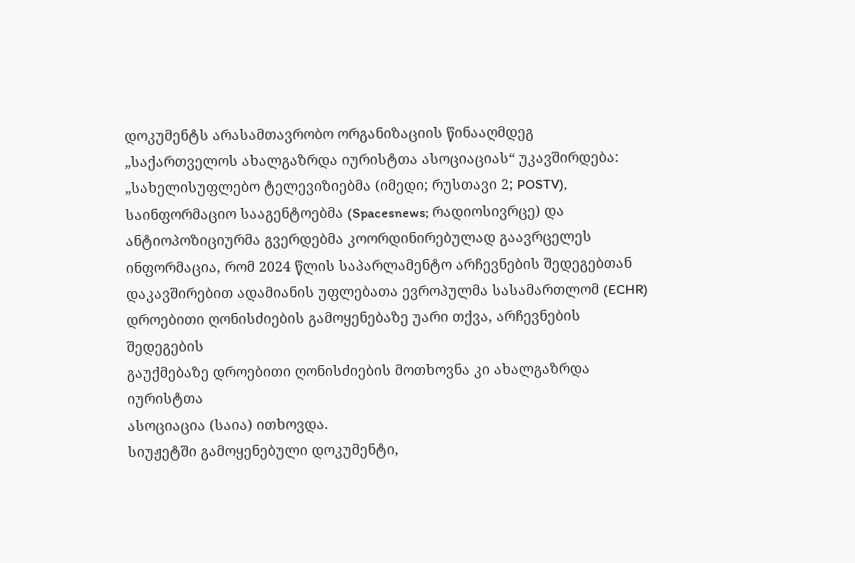დოკუმენტს არასამთავრობო ორგანიზაციის წინააღმდეგ „საქართველოს ახალგაზრდა იურისტთა ასოციაციას“ უკავშირდება:
„სახელისუფლებო ტელევიზიებმა (იმედი; რუსთავი 2; POSTV),
საინფორმაციო სააგენტოებმა (Spacesnews; რადიოსივრცე) და
ანტიოპოზიციურმა გვერდებმა კოორდინირებულად გაავრცელეს
ინფორმაცია, რომ 2024 წლის საპარლამენტო არჩევნების შედეგებთან
დაკავშირებით ადამიანის უფლებათა ევროპულმა სასამართლომ (ECHR)
დროებითი ღონისძიების გამოყენებაზე უარი თქვა, არჩევნების შედეგების
გაუქმებაზე დროებითი ღონისძიების მოთხოვნა კი ახალგაზრდა იურისტთა
ასოციაცია (საია) ითხოვდა.
სიუჟეტში გამოყენებული დოკუმენტი,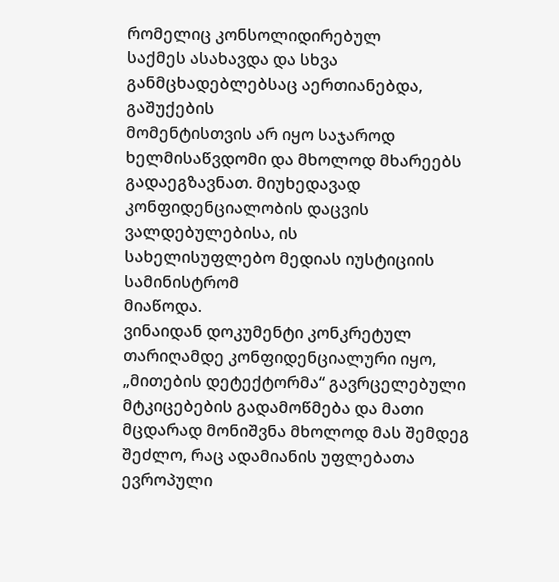რომელიც კონსოლიდირებულ
საქმეს ასახავდა და სხვა განმცხადებლებსაც აერთიანებდა, გაშუქების
მომენტისთვის არ იყო საჯაროდ ხელმისაწვდომი და მხოლოდ მხარეებს
გადაეგზავნათ. მიუხედავად კონფიდენციალობის დაცვის ვალდებულებისა, ის
სახელისუფლებო მედიას იუსტიციის სამინისტრომ
მიაწოდა.
ვინაიდან დოკუმენტი კონკრეტულ თარიღამდე კონფიდენციალური იყო, „მითების დეტექტორმა“ გავრცელებული მტკიცებების გადამოწმება და მათი მცდარად მონიშვნა მხოლოდ მას შემდეგ შეძლო, რაც ადამიანის უფლებათა ევროპული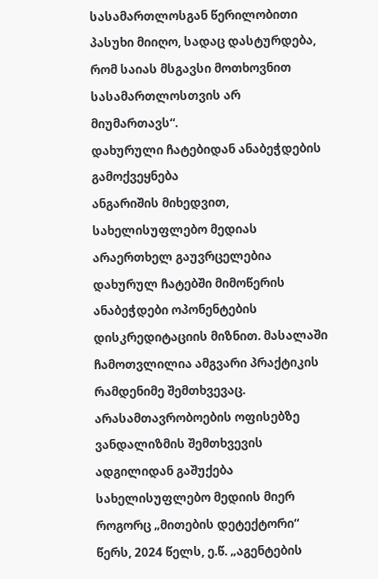სასამართლოსგან წერილობითი პასუხი მიიღო, სადაც დასტურდება, რომ საიას მსგავსი მოთხოვნით სასამართლოსთვის არ მიუმართავს“.
დახურული ჩატებიდან ანაბეჭდების გამოქვეყნება
ანგარიშის მიხედვით, სახელისუფლებო მედიას არაერთხელ გაუვრცელებია დახურულ ჩატებში მიმოწერის ანაბეჭდები ოპონენტების დისკრედიტაციის მიზნით. მასალაში ჩამოთვლილია ამგვარი პრაქტიკის რამდენიმე შემთხვევაც.
არასამთავრობოების ოფისებზე ვანდალიზმის შემთხვევის ადგილიდან გაშუქება სახელისუფლებო მედიის მიერ
როგორც „მითების დეტექტორი“ წერს, 2024 წელს, ე.წ. „აგენტების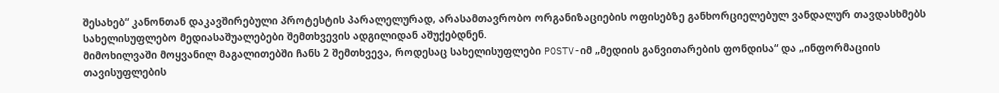შესახებ“ კანონთან დაკავშირებული პროტესტის პარალელურად, არასამთავრობო ორგანიზაციების ოფისებზე განხორციელებულ ვანდალურ თავდასხმებს სახელისუფლებო მედიასაშუალებები შემთხვევის ადგილიდან აშუქებდნენ.
მიმოხილვაში მოყვანილ მაგალითებში ჩანს 2 შემთხვევა, როდესაც სახელისუფლები POSTV-იმ „მედიის განვითარების ფონდისა“ და „ინფორმაციის თავისუფლების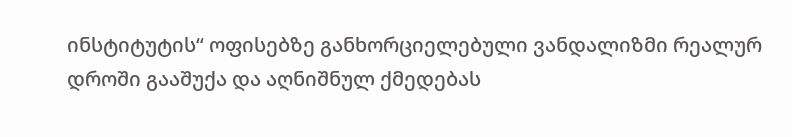ინსტიტუტის“ ოფისებზე განხორციელებული ვანდალიზმი რეალურ დროში გააშუქა და აღნიშნულ ქმედებას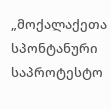„მოქალაქეთა სპონტანური საპროტესტო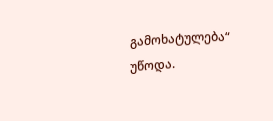გამოხატულება“ უწოდა.